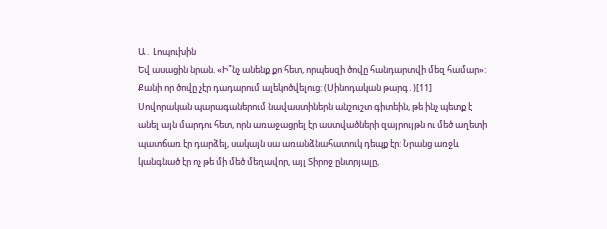Ա․ Լոպուխին
Եվ ասացին նրան. «Ի՞նչ անենք քո հետ, որպեսզի ծովը հանդարտվի մեզ համար»: Քանի որ ծովը չէր դադարում ալեկոծվելուց: (Սինոդական թարգ․)[11]
Սովորական պարագաներում նավաստիներն անշուշտ գիտեին, թե ինչ պետք է անել այն մարդու հետ, որն առաջացրել էր աստվածների զայրույթն ու մեծ աղետի պատճառ էր դարձել, սակայն սա առանձնահատուկ դեպք էր: Նրանց առջև կանգնած էր ոչ թե մի մեծ մեղավոր, այլ Տիրոջ ընտրյալը,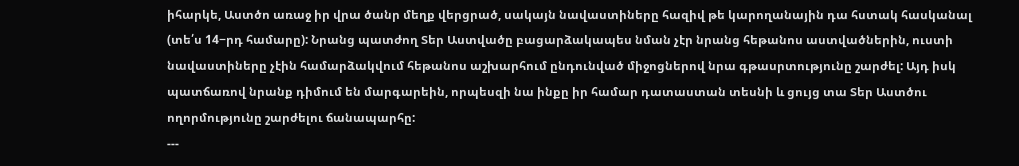իհարկե, Աստծո առաջ իր վրա ծանր մեղք վերցրած, սակայն նավաստիները հազիվ թե կարողանային դա հստակ հասկանալ (տե՛ս 14−րդ համարը): Նրանց պատժող Տեր Աստվածը բացարձակապես նման չէր նրանց հեթանոս աստվածներին, ուստի նավաստիները չէին համարձակվում հեթանոս աշխարհում ընդունված միջոցներով նրա գթասրտությունը շարժել: Այդ իսկ պատճառով նրանք դիմում են մարգարեին, որպեսզի նա ինքը իր համար դատաստան տեսնի և ցույց տա Տեր Աստծու ողորմությունը շարժելու ճանապարհը:
---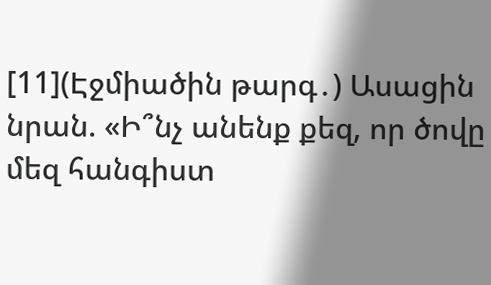[11](Էջմիածին թարգ․) Ասացին նրան. «Ի՞նչ անենք քեզ, որ ծովը մեզ հանգիստ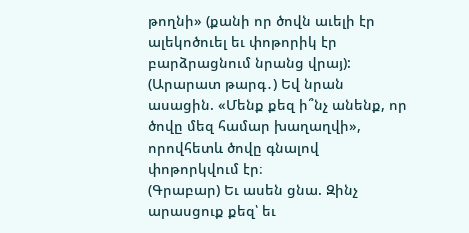թողնի» (քանի որ ծովն աւելի էր ալեկոծուել եւ փոթորիկ էր բարձրացնում նրանց վրայ):
(Արարատ թարգ․) Եվ նրան ասացին. «Մենք քեզ ի՞նչ անենք, որ ծովը մեզ համար խաղաղվի», որովհետև ծովը գնալով փոթորկվում էր։
(Գրաբար) Եւ ասեն ցնա. Զինչ արասցուք քեզ՝ եւ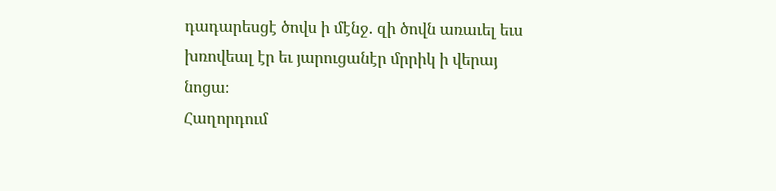դադարեսցէ ծովս ի մէնջ. զի ծովն առաւել եւս խռովեալ էր եւ յարուցանէր մրրիկ ի վերայ նոցա։
Հաղորդում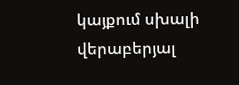կայքում սխալի վերաբերյալ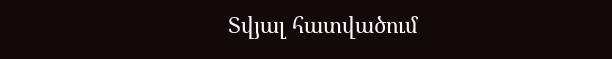Տվյալ հատվածում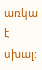առկա է սխալ: